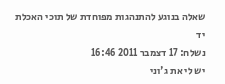שאלה בנוגע להתנהגות מפוחדת של תוכי האכלת יד
נשלח: 17 דצמבר 2011 16:46
יש לי את ג'וני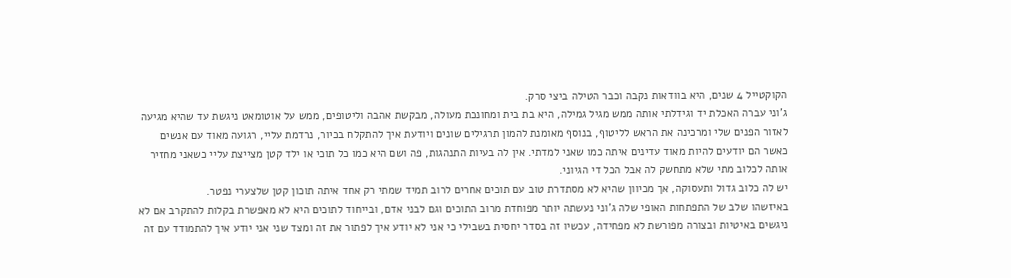הקוקטייל 4 שנים, היא בוודאות נקבה וכבר הטילה ביצי סרק.
ג'וני עברה האכלת יד וגידלתי אותה ממש מגיל גמילה, היא בת בית ומחונכת מעולה, מבקשת אהבה וליטופים, ממש על אוטומאט ניגשת עד שהיא מגיעה לאזור הפנים שלי ומרכינה את הראש לליטוף, בנוסף מאומנת להמון תרגילים שונים ויודעת איך להתקלח בכיור, נרדמת עליי, רגועה מאוד עם אנשים כאשר הם יודעים להיות מאוד עדינים איתה כמו שאני למדתי. אין לה בעיות התנהגות, פה ושם היא כמו כל תוכי או ילד קטן מצייצת עליי כשאני מחזיר אותה לכלוב מתי שלא מתחשק לה אבל הכל די הגיוני.
יש לה כלוב גדול ותעסוקה, אך מכיוון שהיא לא מסתדרת טוב עם תוכים אחרים לרוב תמיד שמתי רק אחד איתה תוכון קטן שלצערי נפטר.
באיזשהו שלב של התפתחות האופי שלה ג'וני נעשתה יותר מפוחדת מרוב התוכים וגם לבני אדם, ובייחוד לתוכים היא לא מאפשרת בקלות להתקרב אם לא ניגשים באיטיות ובצורה מפורשת לא מפחידה, עכשיו זה בסדר יחסית בשבילי כי אני לא יודע איך לפתור את זה ומצד שני אני יודע איך להתמודד עם זה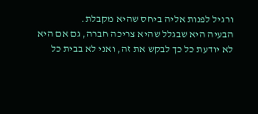ורגיל לפנות אליה ביחס שהיא מקבלת.
הבעיה היא שבגלל שהיא צריכה חברה, גם אם היא לא יודעת כל כך לבקש את זה, ואני לא בבית כל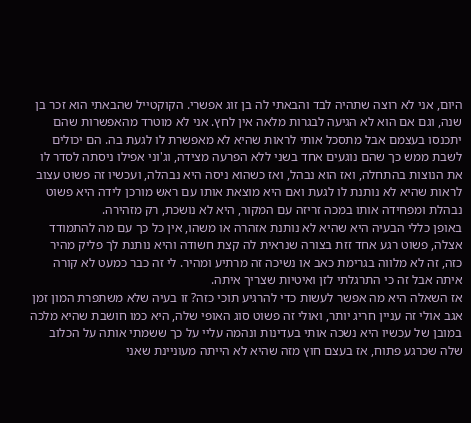היום, אני לא רוצה שתהיה לבד והבאתי לה בן זוג אפשרי. הקוקטייל שהבאתי הוא זכר בן שנה, וגם אם הוא לא הגיעה לבגרות מלאה אין לחץ. אני לא מוטרד מהאפשרות שהם יתכנסו בעצמם אבל מתסכל אותי לראות שהיא לא מאפשרת לו לגעת בה. הם יכולים לשבת ממש כך שהם נוגעים אחד בשני ללא הפרעה מצידה, וג'וני אפילו ניסתה לסדר לו את הנוצות בהתחלה, ואז הוא נבהל, ואז כשהוא ניסה היא נבהלה, ועכשיו זה פשוט עצוב לראות שהיא לא נותנת לו לגעת ואם היא מוצאת אותו עם ראש מורכן לידה היא פשוט נבהלת ומפחידה אותו במכה זריזה עם המקור, היא לא נושכת, רק מזהירה.
באופן כללי הבעיה היא שהיא לא נותנת אזהרה או משהו, אין כל כך עם מה להתמודד אצלה, פשוט רגע אחד זזת בצורה שנראית לה קצת חשודה והיא נותנת לך פליק מהיר כזה, זה לא מלווה בגרימת כאב או נשיכה זה מרתיע ומהיר. לי זה כבר כמעט לא קורה איתה אבל זה כי התרגלתי לזן ואיטיות שצריך איתה.
אז השאלה היא מה אפשר לעשות כדי להרגיע תוכי כזה? זו בעיה שלא משתפרת המון זמן
אגב אולי זה עניין חריג יותר, ואולי זה פשוט סוג האופי שלה, היא כמו חושבת שהיא מלכה במובן של עכשיו היא נשכה אותי בעדינות ונהמה עליי על כך ששמתי אותה על הכלוב שלה שכרגע פתוח, אז בעצם חוץ מזה שהיא לא הייתה מעוניינת שאני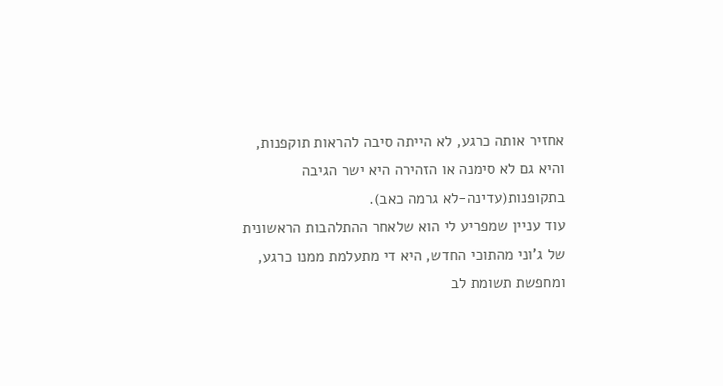אחזיר אותה כרגע, לא הייתה סיבה להראות תוקפנות, והיא גם לא סימנה או הזהירה היא ישר הגיבה בתקופנות(עדינה-לא גרמה כאב).
עוד עניין שמפריע לי הוא שלאחר ההתלהבות הראשונית של ג'וני מהתוכי החדש, היא די מתעלמת ממנו כרגע, ומחפשת תשומת לב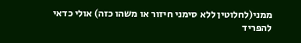ממני(לחלוטין ללא סימני חיזור או משהו כזה) אולי כדאי להפריד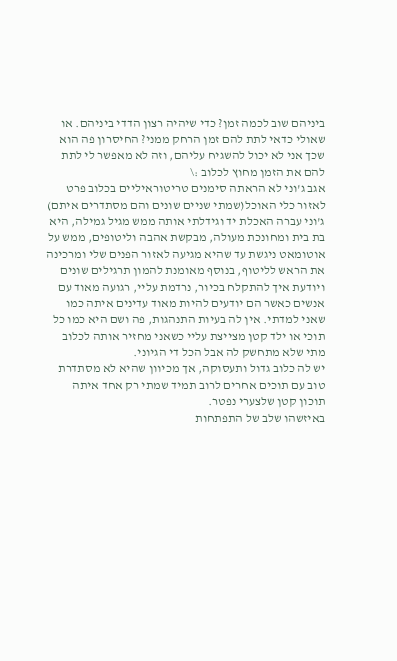ביניהם שוב לכמה זמן? כדי שיהיה רצון הדדי ביניהם. או שאולי כדאי לתת להם זמן הרחק ממני? החיסרון פה הוא שכך אני לא יכול להשגיח עליהם, וזה לא מאפשר לי לתת להם את הזמן מחוץ לכלוב :\
אגב ג'וני לא הראתה סימנים טריטוראיליים בכלוב פרט לאזור כלי האוכל(שמתי שניים שונים והם מסתדרים איתם)
ג'וני עברה האכלת יד וגידלתי אותה ממש מגיל גמילה, היא בת בית ומחונכת מעולה, מבקשת אהבה וליטופים, ממש על אוטומאט ניגשת עד שהיא מגיעה לאזור הפנים שלי ומרכינה את הראש לליטוף, בנוסף מאומנת להמון תרגילים שונים ויודעת איך להתקלח בכיור, נרדמת עליי, רגועה מאוד עם אנשים כאשר הם יודעים להיות מאוד עדינים איתה כמו שאני למדתי. אין לה בעיות התנהגות, פה ושם היא כמו כל תוכי או ילד קטן מצייצת עליי כשאני מחזיר אותה לכלוב מתי שלא מתחשק לה אבל הכל די הגיוני.
יש לה כלוב גדול ותעסוקה, אך מכיוון שהיא לא מסתדרת טוב עם תוכים אחרים לרוב תמיד שמתי רק אחד איתה תוכון קטן שלצערי נפטר.
באיזשהו שלב של התפתחות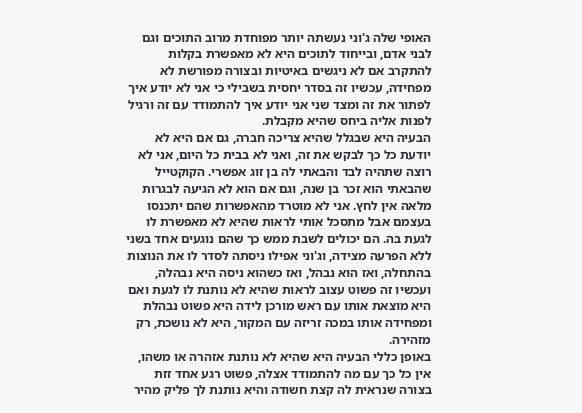האופי שלה ג'וני נעשתה יותר מפוחדת מרוב התוכים וגם לבני אדם, ובייחוד לתוכים היא לא מאפשרת בקלות להתקרב אם לא ניגשים באיטיות ובצורה מפורשת לא מפחידה, עכשיו זה בסדר יחסית בשבילי כי אני לא יודע איך לפתור את זה ומצד שני אני יודע איך להתמודד עם זה ורגיל לפנות אליה ביחס שהיא מקבלת.
הבעיה היא שבגלל שהיא צריכה חברה, גם אם היא לא יודעת כל כך לבקש את זה, ואני לא בבית כל היום, אני לא רוצה שתהיה לבד והבאתי לה בן זוג אפשרי. הקוקטייל שהבאתי הוא זכר בן שנה, וגם אם הוא לא הגיעה לבגרות מלאה אין לחץ. אני לא מוטרד מהאפשרות שהם יתכנסו בעצמם אבל מתסכל אותי לראות שהיא לא מאפשרת לו לגעת בה. הם יכולים לשבת ממש כך שהם נוגעים אחד בשני ללא הפרעה מצידה, וג'וני אפילו ניסתה לסדר לו את הנוצות בהתחלה, ואז הוא נבהל, ואז כשהוא ניסה היא נבהלה, ועכשיו זה פשוט עצוב לראות שהיא לא נותנת לו לגעת ואם היא מוצאת אותו עם ראש מורכן לידה היא פשוט נבהלת ומפחידה אותו במכה זריזה עם המקור, היא לא נושכת, רק מזהירה.
באופן כללי הבעיה היא שהיא לא נותנת אזהרה או משהו, אין כל כך עם מה להתמודד אצלה, פשוט רגע אחד זזת בצורה שנראית לה קצת חשודה והיא נותנת לך פליק מהיר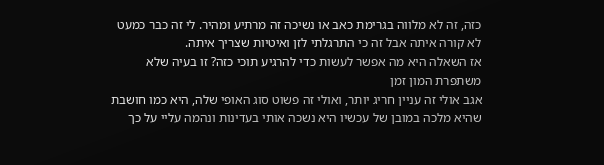כזה, זה לא מלווה בגרימת כאב או נשיכה זה מרתיע ומהיר. לי זה כבר כמעט לא קורה איתה אבל זה כי התרגלתי לזן ואיטיות שצריך איתה.
אז השאלה היא מה אפשר לעשות כדי להרגיע תוכי כזה? זו בעיה שלא משתפרת המון זמן
אגב אולי זה עניין חריג יותר, ואולי זה פשוט סוג האופי שלה, היא כמו חושבת שהיא מלכה במובן של עכשיו היא נשכה אותי בעדינות ונהמה עליי על כך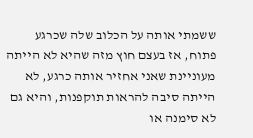ששמתי אותה על הכלוב שלה שכרגע פתוח, אז בעצם חוץ מזה שהיא לא הייתה מעוניינת שאני אחזיר אותה כרגע, לא הייתה סיבה להראות תוקפנות, והיא גם לא סימנה או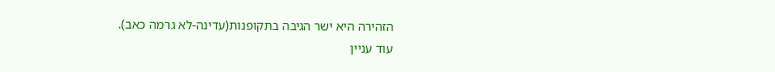הזהירה היא ישר הגיבה בתקופנות(עדינה-לא גרמה כאב).
עוד עניין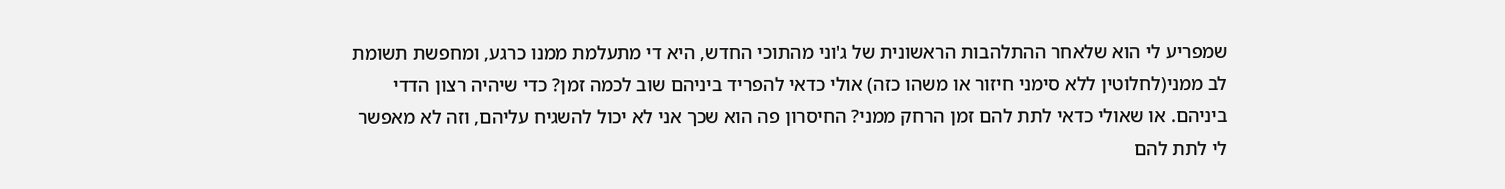שמפריע לי הוא שלאחר ההתלהבות הראשונית של ג'וני מהתוכי החדש, היא די מתעלמת ממנו כרגע, ומחפשת תשומת לב ממני(לחלוטין ללא סימני חיזור או משהו כזה) אולי כדאי להפריד ביניהם שוב לכמה זמן? כדי שיהיה רצון הדדי ביניהם. או שאולי כדאי לתת להם זמן הרחק ממני? החיסרון פה הוא שכך אני לא יכול להשגיח עליהם, וזה לא מאפשר לי לתת להם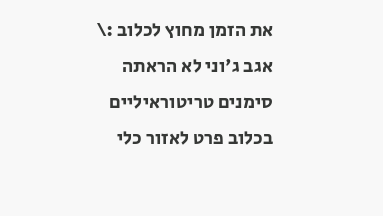את הזמן מחוץ לכלוב :\
אגב ג'וני לא הראתה סימנים טריטוראיליים בכלוב פרט לאזור כלי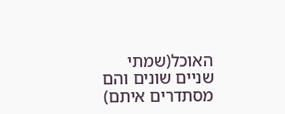האוכל(שמתי שניים שונים והם מסתדרים איתם)